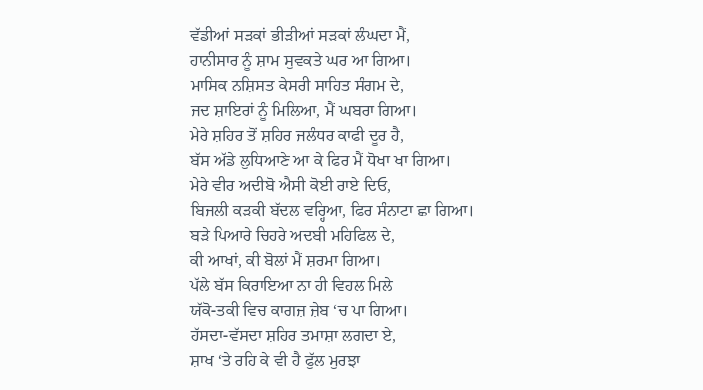ਵੱਡੀਆਂ ਸੜਕਾਂ ਭੀੜੀਆਂ ਸੜਕਾਂ ਲੰਘਦਾ ਮੈਂ,
ਹਾਨੀਸਾਰ ਨੂੰ ਸ਼ਾਮ ਸੁਵਕਤੇ ਘਰ ਆ ਗਿਆ।
ਮਾਸਿਕ ਨਸ਼ਿਸਤ ਕੇਸਰੀ ਸਾਹਿਤ ਸੰਗਮ ਦੇ,
ਜਦ ਸ਼ਾਇਰਾਂ ਨੂੰ ਮਿਲਿਆ, ਮੈਂ ਘਬਰਾ ਗਿਆ।
ਮੇਰੇ ਸ਼ਹਿਰ ਤੋਂ ਸ਼ਹਿਰ ਜਲੰਧਰ ਕਾਫੀ ਦੂਰ ਹੈ,
ਬੱਸ ਅੱਡੇ ਲੁਧਿਆਣੇ ਆ ਕੇ ਫਿਰ ਮੈਂ ਧੋਖਾ ਖਾ ਗਿਆ।
ਮੇਰੇ ਵੀਰ ਅਦੀਬੋ ਐਸੀ ਕੋਈ ਰਾਏ ਦਿਓ,
ਬਿਜਲੀ ਕੜਕੀ ਬੱਦਲ ਵਰ੍ਹਿਆ, ਫਿਰ ਸੰਨਾਟਾ ਛਾ ਗਿਆ।
ਬੜੇ ਪਿਆਰੇ ਚਿਹਰੇ ਅਦਬੀ ਮਹਿਫਿਲ ਦੇ,
ਕੀ ਆਖਾਂ, ਕੀ ਬੋਲਾਂ ਮੈਂ ਸ਼ਰਮਾ ਗਿਆ।
ਪੱਲੇ ਬੱਸ ਕਿਰਾਇਆ ਨਾ ਹੀ ਵਿਹਲ ਮਿਲੇ
ਯੱਕੋ-ਤਕੀ ਵਿਚ ਕਾਗਜ਼ ਜ਼ੇਬ ‘ਚ ਪਾ ਗਿਆ।
ਹੱਸਦਾ-ਵੱਸਦਾ ਸ਼ਹਿਰ ਤਮਾਸ਼ਾ ਲਗਦਾ ਏ,
ਸ਼ਾਖ ‘ਤੇ ਰਹਿ ਕੇ ਵੀ ਹੈ ਫੁੱਲ ਮੁਰਝਾ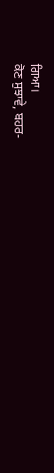ਗਿਆ।
ਕੋਣ ਸੁਝਾਵੇ, ਬਹਰ-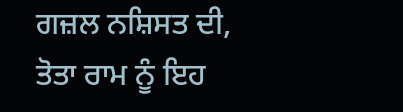ਗਜ਼ਲ ਨਸ਼ਿਸਤ ਦੀ,
ਤੋਤਾ ਰਾਮ ਨੂੰ ਇਹ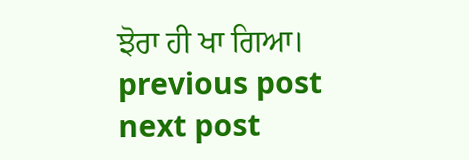ਝੋਰਾ ਹੀ ਖਾ ਗਿਆ।
previous post
next post